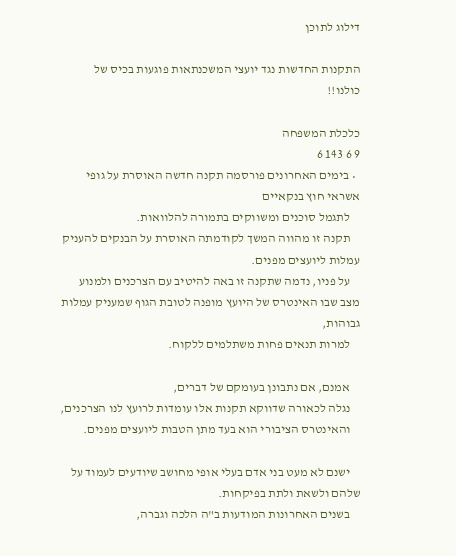דילוג לתוכן

התקנות החדשות נגד יועצי המשכנתאות פוגעות בכיס של כולנו!!

כלכלת המשפחה
9 6 143 6
  • בימים האחרונים פורסמה תקנה חדשה האוסרת על גופי אשראי חוץ בנקאיים
    לתגמל סוכנים ומשווקים בתמורה להלוואות.
    תקנה זו מהווה המשך לקודמתה האוסרת על הבנקים להעניק עמלות ליועצים מפנים.
    על פניו, נדמה שתקנה זו באה להיטיב עם הצרכנים ולמנוע מצב שבו האינטרס של היועץ מופנה לטובת הגוף שמעניק עמלות גבוהות,
    למרות תנאים פחות משתלמים ללקוח.

    אמנם, אם נתבונן בעומקם של דברים,
    נגלה לכאורה שדווקא תקנות אלו עומדות לרועץ לנו הצרכנים,
    והאינטרס הציבורי הוא בעד מתן הטבות ליועצים מפנים.

    ישנם לא מעט בני אדם בעלי אופי מחושב שיודעים לעמוד על שלהם ולשאת ולתת בפיקחות.
    בשנים האחרונות המודעות ב"ה הלכה וגברה,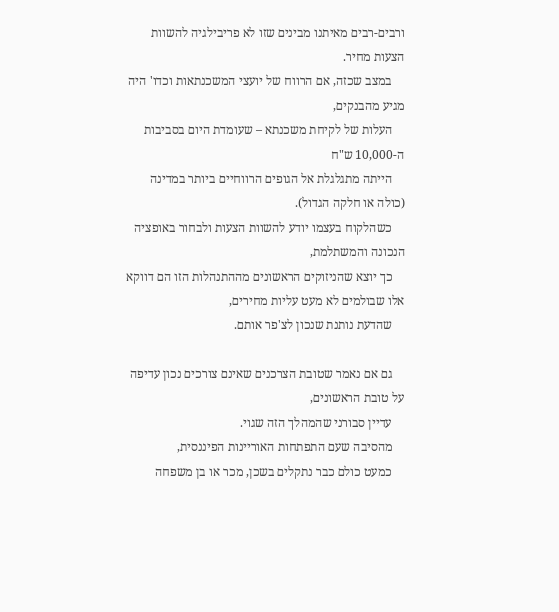ורבים-רבים מאיתנו מבינים שזו לא פריבילגיה להשוות הצעות מחיר.
    במצב שכזה, אם הרווח של יועצי המשכנתאות וכדו' היה מגיע מהבנקים,
    העלות של לקיחת משכנתא – שעומדת היום בסביבות ה-10,000 ש"ח
    הייתה מתגלגלת אל הגופים הרווחיים ביותר במדינה (כולה או חלקה הגדול).
    כשהלקוח בעצמו יודע להשוות הצעות ולבחור באופציה הנכונה והמשתלמת,
    כך יוצא שהניזוקים הראשונים מההתנהלות הזו הם דווקא אלו שבולמים לא מעט עליות מחירים,
    שהדעת נותנת שנכון לצ'פר אותם.

    גם אם נאמר שטובת הצרכנים שאינם צורכים נכון עדיפה על טובת הראשונים,
    עדיין סבורני שהמהלך הזה שגוי.
    מהסיבה שעם התפתחות האוריינות הפיננסית,
    כמעט כולם כבר נתקלים בשכן, מכר או בן משפחה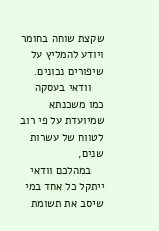שקצת שוחה בחומר ויודע להמליץ על שיפורים נכונים.
    וודאי בעסקה כמו משכנתא שמיועדת על פי רוב לטווח של עשרות שנים,
    במהלכם וודאי ייתקל כל אחד במי שיסב את תשומת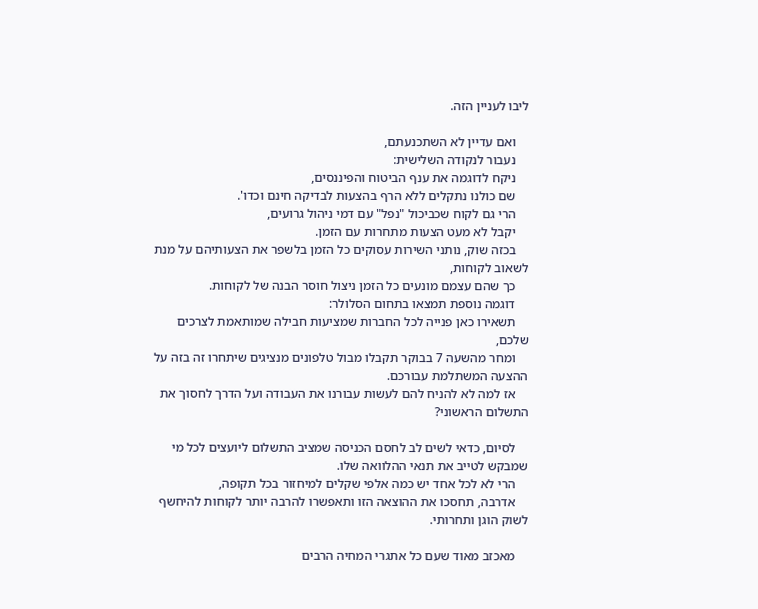ליבו לעניין הזה.

    ואם עדיין לא השתכנעתם,
    נעבור לנקודה השלישית:
    ניקח לדוגמה את ענף הביטוח והפיננסים,
    שם כולנו נתקלים ללא הרף בהצעות לבדיקה חינם וכדו'.
    הרי גם לקוח שכביכול "נפל" עם דמי ניהול גרועים,
    יקבל לא מעט הצעות מתחרות עם הזמן.
    בכזה שוק, נותני השירות עסוקים כל הזמן בלשפר את הצעותיהם על מנת לשאוב לקוחות,
    כך שהם עצמם מונעים כל הזמן ניצול חוסר הבנה של לקוחות.
    דוגמה נוספת תמצאו בתחום הסלולר:
    תשאירו כאן פנייה לכל החברות שמציעות חבילה שמותאמת לצרכים שלכם,
    ומחר מהשעה 7 בבוקר תקבלו מבול טלפונים מנציגים שיתחרו זה בזה על ההצעה המשתלמת עבורכם.
    אז למה לא להניח להם לעשות עבורנו את העבודה ועל הדרך לחסוך את התשלום הראשוני?

    לסיום, כדאי לשים לב לחסם הכניסה שמציב התשלום ליועצים לכל מי שמבקש לטייב את תנאי ההלוואה שלו.
    הרי לא לכל אחד יש כמה אלפי שקלים למיחזור בכל תקופה,
    אדרבה, תחסכו את ההוצאה הזו ותאפשרו להרבה יותר לקוחות להיחשף לשוק הוגן ותחרותי.

    מאכזב מאוד שעם כל אתגרי המחיה הרבים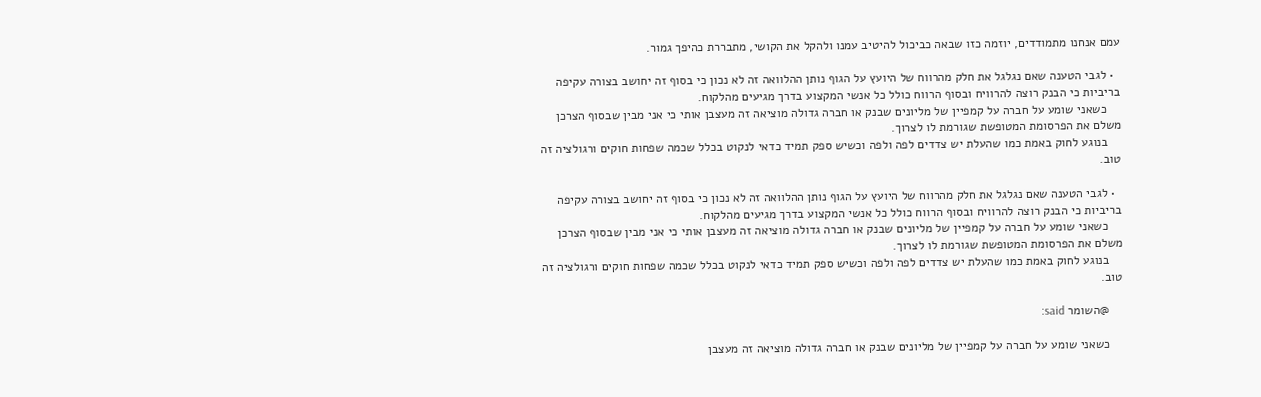עמם אנחנו מתמודדים, יוזמה כזו שבאה כביכול להיטיב עמנו ולהקל את הקושי, מתבררת כהיפך גמור.

  • לגבי הטענה שאם נגלגל את חלק מהרווח של היועץ על הגוף נותן ההלוואה זה לא נכון כי בסוף זה יחושב בצורה עקיפה בריביות כי הבנק רוצה להרוויח ובסוף הרווח כולל כל אנשי המקצוע בדרך מגיעים מהלקוח.
    כשאני שומע על חברה על קמפיין של מליונים שבנק או חברה גדולה מוציאה זה מעצבן אותי כי אני מבין שבסוף הצרכן משלם את הפרסומת המטופשת שגורמת לו לצרוך.
    בנוגע לחוק באמת כמו שהעלת יש צדדים לפה ולפה וכשיש ספק תמיד כדאי לנקוט בכלל שכמה שפחות חוקים ורגולציה זה טוב.

  • לגבי הטענה שאם נגלגל את חלק מהרווח של היועץ על הגוף נותן ההלוואה זה לא נכון כי בסוף זה יחושב בצורה עקיפה בריביות כי הבנק רוצה להרוויח ובסוף הרווח כולל כל אנשי המקצוע בדרך מגיעים מהלקוח.
    כשאני שומע על חברה על קמפיין של מליונים שבנק או חברה גדולה מוציאה זה מעצבן אותי כי אני מבין שבסוף הצרכן משלם את הפרסומת המטופשת שגורמת לו לצרוך.
    בנוגע לחוק באמת כמו שהעלת יש צדדים לפה ולפה וכשיש ספק תמיד כדאי לנקוט בכלל שכמה שפחות חוקים ורגולציה זה טוב.

    @השומר said:

    כשאני שומע על חברה על קמפיין של מליונים שבנק או חברה גדולה מוציאה זה מעצבן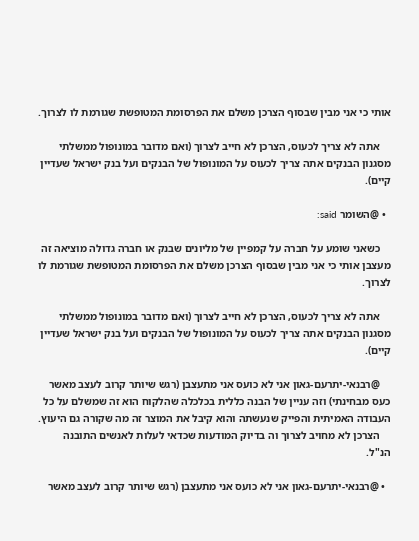אותי כי אני מבין שבסוף הצרכן משלם את הפרסומת המטופשת שגורמת לו לצרוך.

    אתה לא צריך לכעוס, הצרכן לא חייב לצרוך (ואם מדובר במונופול ממשלתי מסגנון הבנקים אתה צריך לכעוס על המונופול של הבנקים ועל בנק ישראל שעדיין קיים).

  • @השומר said:

    כשאני שומע על חברה על קמפיין של מליונים שבנק או חברה גדולה מוציאה זה מעצבן אותי כי אני מבין שבסוף הצרכן משלם את הפרסומת המטופשת שגורמת לו לצרוך.

    אתה לא צריך לכעוס, הצרכן לא חייב לצרוך (ואם מדובר במונופול ממשלתי מסגנון הבנקים אתה צריך לכעוס על המונופול של הבנקים ועל בנק ישראל שעדיין קיים).

    @רבנאי-יתרעם-גאון אני לא כועס אני מתעצבן (רגש שיותר קרוב לעצב מאשר כעס מבחינתי) וזה עניין של הבנה כללית בכלכלה שהלקוח הוא זה שמשלם על כל העבודה האמיתית והפייק שנעשתה והוא קיבל את המוצר זה מה שקורה גם היעוץ.
    הצרכן לא מחויב לצרוך וה בדיוק המודעות שכדאי לעלות לאנשים התובנה הנ"ל.

  • @רבנאי-יתרעם-גאון אני לא כועס אני מתעצבן (רגש שיותר קרוב לעצב מאשר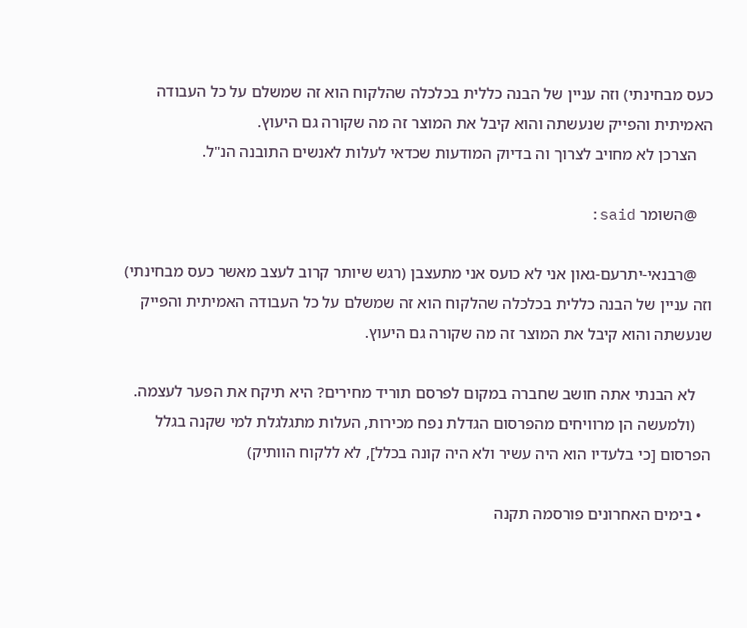כעס מבחינתי) וזה עניין של הבנה כללית בכלכלה שהלקוח הוא זה שמשלם על כל העבודה האמיתית והפייק שנעשתה והוא קיבל את המוצר זה מה שקורה גם היעוץ.
    הצרכן לא מחויב לצרוך וה בדיוק המודעות שכדאי לעלות לאנשים התובנה הנ"ל.

    @השומר said:

    @רבנאי-יתרעם-גאון אני לא כועס אני מתעצבן (רגש שיותר קרוב לעצב מאשר כעס מבחינתי) וזה עניין של הבנה כללית בכלכלה שהלקוח הוא זה שמשלם על כל העבודה האמיתית והפייק שנעשתה והוא קיבל את המוצר זה מה שקורה גם היעוץ.

    לא הבנתי אתה חושב שחברה במקום לפרסם תוריד מחירים? היא תיקח את הפער לעצמה.
    (ולמעשה הן מרוויחים מהפרסום הגדלת נפח מכירות, העלות מתגלגלת למי שקנה בגלל הפרסום [כי בלעדיו הוא היה עשיר ולא היה קונה בכלל], לא ללקוח הוותיק)

  • בימים האחרונים פורסמה תקנה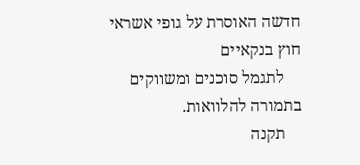חדשה האוסרת על גופי אשראי חוץ בנקאיים
    לתגמל סוכנים ומשווקים בתמורה להלוואות.
    תקנה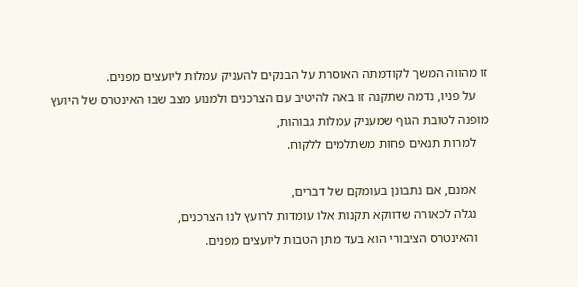זו מהווה המשך לקודמתה האוסרת על הבנקים להעניק עמלות ליועצים מפנים.
    על פניו, נדמה שתקנה זו באה להיטיב עם הצרכנים ולמנוע מצב שבו האינטרס של היועץ מופנה לטובת הגוף שמעניק עמלות גבוהות,
    למרות תנאים פחות משתלמים ללקוח.

    אמנם, אם נתבונן בעומקם של דברים,
    נגלה לכאורה שדווקא תקנות אלו עומדות לרועץ לנו הצרכנים,
    והאינטרס הציבורי הוא בעד מתן הטבות ליועצים מפנים.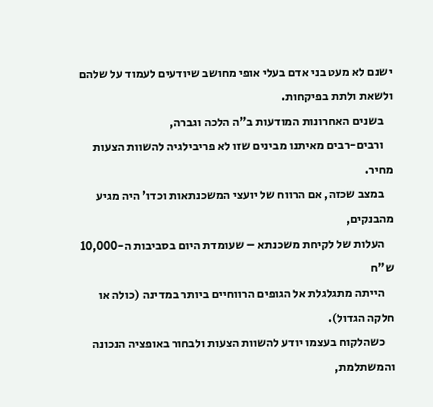ישנם לא מעט בני אדם בעלי אופי מחושב שיודעים לעמוד על שלהם ולשאת ולתת בפיקחות.
    בשנים האחרונות המודעות ב"ה הלכה וגברה,
    ורבים-רבים מאיתנו מבינים שזו לא פריבילגיה להשוות הצעות מחיר.
    במצב שכזה, אם הרווח של יועצי המשכנתאות וכדו' היה מגיע מהבנקים,
    העלות של לקיחת משכנתא – שעומדת היום בסביבות ה-10,000 ש"ח
    הייתה מתגלגלת אל הגופים הרווחיים ביותר במדינה (כולה או חלקה הגדול).
    כשהלקוח בעצמו יודע להשוות הצעות ולבחור באופציה הנכונה והמשתלמת,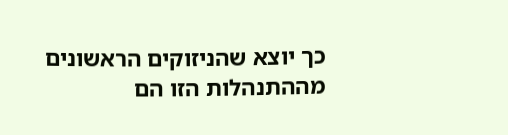כך יוצא שהניזוקים הראשונים מההתנהלות הזו הם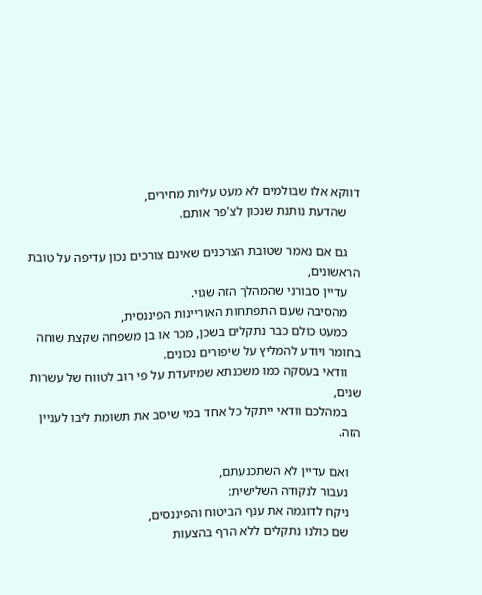דווקא אלו שבולמים לא מעט עליות מחירים,
    שהדעת נותנת שנכון לצ'פר אותם.

    גם אם נאמר שטובת הצרכנים שאינם צורכים נכון עדיפה על טובת הראשונים,
    עדיין סבורני שהמהלך הזה שגוי.
    מהסיבה שעם התפתחות האוריינות הפיננסית,
    כמעט כולם כבר נתקלים בשכן, מכר או בן משפחה שקצת שוחה בחומר ויודע להמליץ על שיפורים נכונים.
    וודאי בעסקה כמו משכנתא שמיועדת על פי רוב לטווח של עשרות שנים,
    במהלכם וודאי ייתקל כל אחד במי שיסב את תשומת ליבו לעניין הזה.

    ואם עדיין לא השתכנעתם,
    נעבור לנקודה השלישית:
    ניקח לדוגמה את ענף הביטוח והפיננסים,
    שם כולנו נתקלים ללא הרף בהצעות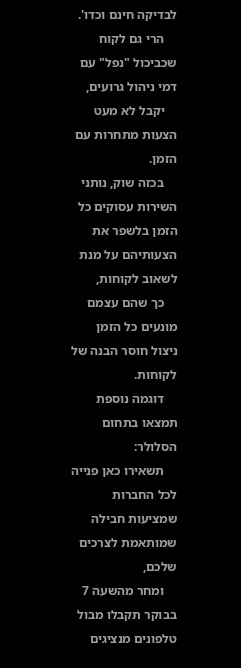לבדיקה חינם וכדו'.
    הרי גם לקוח שכביכול "נפל" עם דמי ניהול גרועים,
    יקבל לא מעט הצעות מתחרות עם הזמן.
    בכזה שוק, נותני השירות עסוקים כל הזמן בלשפר את הצעותיהם על מנת לשאוב לקוחות,
    כך שהם עצמם מונעים כל הזמן ניצול חוסר הבנה של לקוחות.
    דוגמה נוספת תמצאו בתחום הסלולר:
    תשאירו כאן פנייה לכל החברות שמציעות חבילה שמותאמת לצרכים שלכם,
    ומחר מהשעה 7 בבוקר תקבלו מבול טלפונים מנציגים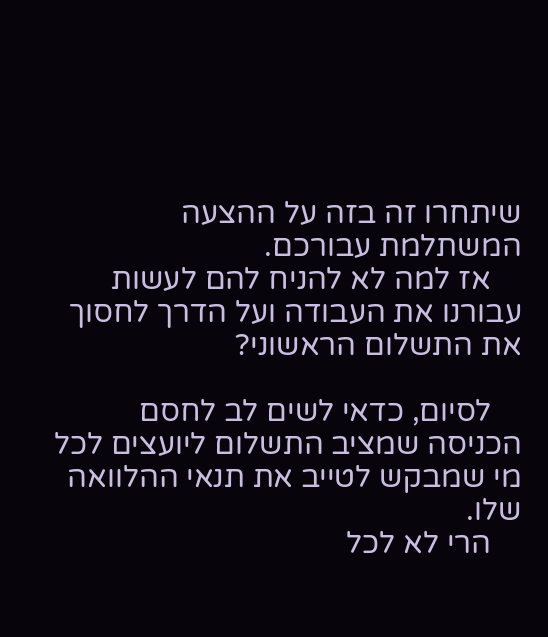שיתחרו זה בזה על ההצעה המשתלמת עבורכם.
    אז למה לא להניח להם לעשות עבורנו את העבודה ועל הדרך לחסוך את התשלום הראשוני?

    לסיום, כדאי לשים לב לחסם הכניסה שמציב התשלום ליועצים לכל מי שמבקש לטייב את תנאי ההלוואה שלו.
    הרי לא לכל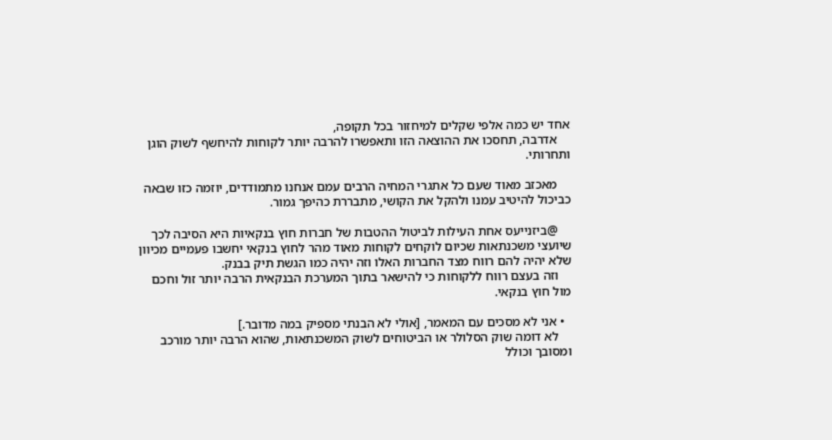אחד יש כמה אלפי שקלים למיחזור בכל תקופה,
    אדרבה, תחסכו את ההוצאה הזו ותאפשרו להרבה יותר לקוחות להיחשף לשוק הוגן ותחרותי.

    מאכזב מאוד שעם כל אתגרי המחיה הרבים עמם אנחנו מתמודדים, יוזמה כזו שבאה כביכול להיטיב עמנו ולהקל את הקושי, מתבררת כהיפך גמור.

    @ביזנייעס אחת העילות לביטול ההטבות של חברות חוץ בנקאיות היא הסיבה לכך שיועצי משכנתאות שכיום לוקחים לקוחות מאוד מהר לחוץ בנקאי יחשבו פעמיים מכיוון שלא יהיה להם רווח מצד החברות האלו וזה יהיה כמו הגשת תיק בבנק.
    וזה בעצם רווח ללקוחות כי להישאר בתוך המערכת הבנקאית הרבה יותר זול וחכם מול חוץ בנקאי.

  • אני לא מסכים עם המאמר, [אולי לא הבנתי מספיק במה מדובר.]
    לא דומה שוק הסלולר או הביטוחים לשוק המשכנתאות, שהוא הרבה יותר מורכב ומסובך וכולל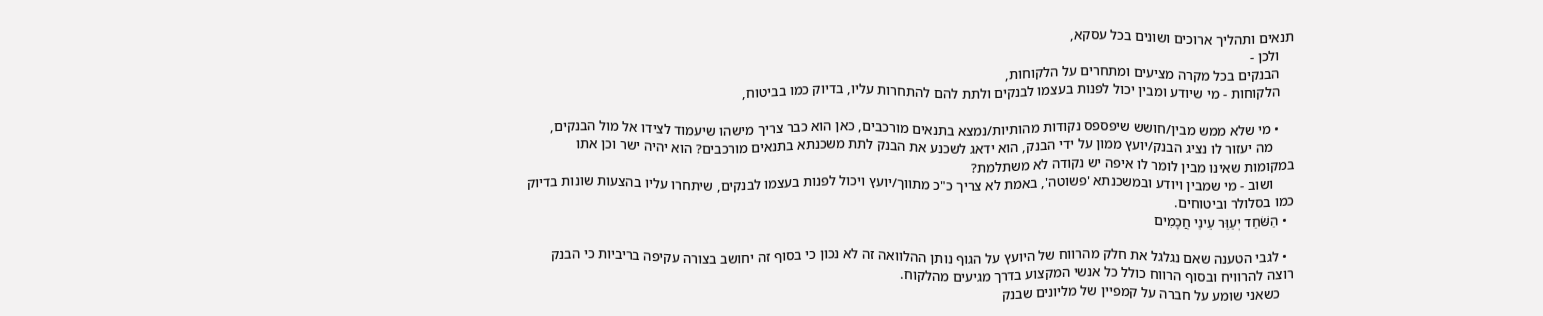תנאים ותהליך ארוכים ושונים בכל עסקא,
    ולכן -
    הבנקים בכל מקרה מציעים ומתחרים על הלקוחות,
    הלקוחות - מי שיודע ומבין יכול לפנות בעצמו לבנקים ולתת להם להתחרות עליו, בדיוק כמו בביטוח,

    • מי שלא ממש מבין/חושש שיפספס נקודות מהותיות/נמצא בתנאים מורכבים, כאן הוא כבר צריך מישהו שיעמוד לצידו אל מול הבנקים,
      מה יעזור לו נציג הבנק/יועץ ממון על ידי הבנק, הוא ידאג לשכנע את הבנק לתת משכנתא בתנאים מורכבים? הוא יהיה ישר וכן אתו במקומות שאינו מבין לומר לו איפה יש נקודה לא משתלמת?
      ושוב - מי שמבין ויודע ובמשכנתא 'פשוטה', באמת לא צריך כ"כ מתווך/יועץ ויכול לפנות בעצמו לבנקים, שיתחרו עליו בהצעות שונות בדיוק כמו בסלולר וביטוחים.
  • הַשֹּׁחַד יְעַוֵּר עֵינֵי חֲכָמִים

  • לגבי הטענה שאם נגלגל את חלק מהרווח של היועץ על הגוף נותן ההלוואה זה לא נכון כי בסוף זה יחושב בצורה עקיפה בריביות כי הבנק רוצה להרוויח ובסוף הרווח כולל כל אנשי המקצוע בדרך מגיעים מהלקוח.
    כשאני שומע על חברה על קמפיין של מליונים שבנק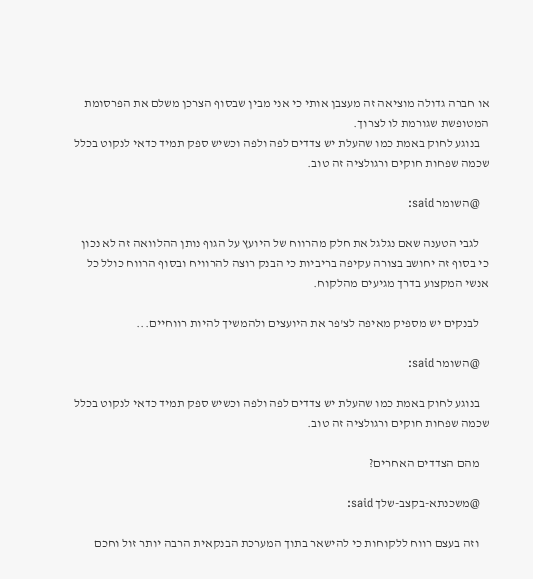או חברה גדולה מוציאה זה מעצבן אותי כי אני מבין שבסוף הצרכן משלם את הפרסומת המטופשת שגורמת לו לצרוך.
    בנוגע לחוק באמת כמו שהעלת יש צדדים לפה ולפה וכשיש ספק תמיד כדאי לנקוט בכלל שכמה שפחות חוקים ורגולציה זה טוב.

    @השומר said:

    לגבי הטענה שאם נגלגל את חלק מהרווח של היועץ על הגוף נותן ההלוואה זה לא נכון כי בסוף זה יחושב בצורה עקיפה בריביות כי הבנק רוצה להרוויח ובסוף הרווח כולל כל אנשי המקצוע בדרך מגיעים מהלקוח.

    לבנקים יש מספיק מאיפה לצ'פר את היועצים ולהמשיך להיות רווחיים...

    @השומר said:

    בנוגע לחוק באמת כמו שהעלת יש צדדים לפה ולפה וכשיש ספק תמיד כדאי לנקוט בכלל שכמה שפחות חוקים ורגולציה זה טוב.

    מהם הצדדים האחרים?

    @משכנתא-בקצב-שלך said:

    וזה בעצם רווח ללקוחות כי להישאר בתוך המערכת הבנקאית הרבה יותר זול וחכם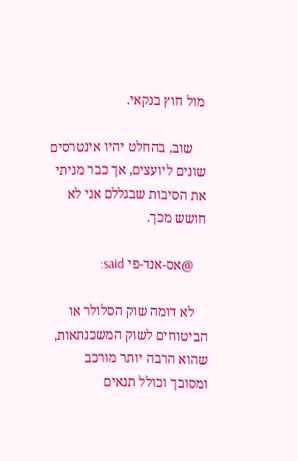מול חוץ בנקאי.

    שוב, בהחלט יהיו אינטרסים שונים ליועצים, אך כבר מניתי את הסיבות שבגללם אני לא חושש מכך.

    @אס-אנד-פי said:

    לא דומה שוק הסלולר או הביטוחים לשוק המשכנתאות, שהוא הרבה יותר מורכב ומסובך וכולל תנאים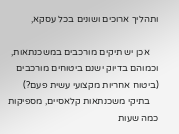ותהליך ארוכים ושונים בכל עסקא,

    אכן יש תיקים מורכבים במשכנתאות, וכמוהם בדיוק ישנם ביטוחים מורכבים (ביטוח אחריות מקצועי עשית פעם?)
    בתיקי משכנתאות קלאסיים, מספיקות כמה שעות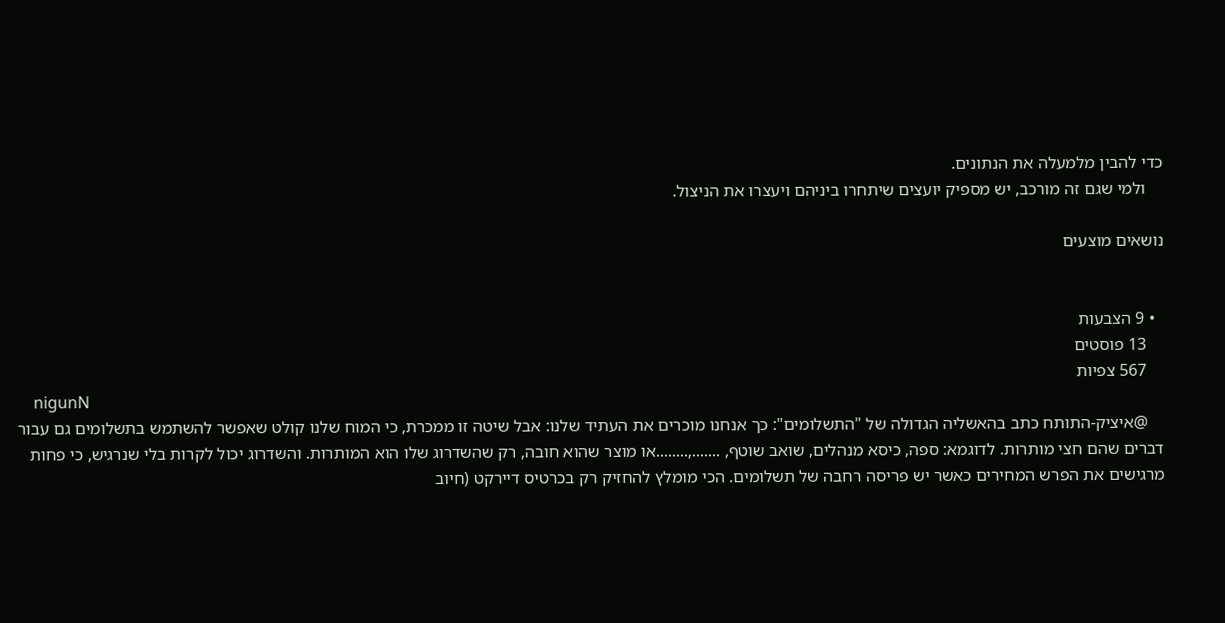כדי להבין מלמעלה את הנתונים.
    ולמי שגם זה מורכב, יש מספיק יועצים שיתחרו ביניהם ויעצרו את הניצול.

נושאים מוצעים


  • 9 הצבעות
    13 פוסטים
    567 צפיות
    nigunN
    @איציק-התותח כתב בהאשליה הגדולה של "התשלומים": כך אנחנו מוכרים את העתיד שלנו: אבל שיטה זו ממכרת, כי המוח שלנו קולט שאפשר להשתמש בתשלומים גם עבור דברים שהם חצי מותרות. לדוגמא: ספה, כיסא מנהלים, שואב שוטף, .......,........או מוצר שהוא חובה, רק שהשדרוג שלו הוא המותרות. והשדרוג יכול לקרות בלי שנרגיש, כי פחות מרגישים את הפרש המחירים כאשר יש פריסה רחבה של תשלומים. הכי מומלץ להחזיק רק בכרטיס דיירקט (חיוב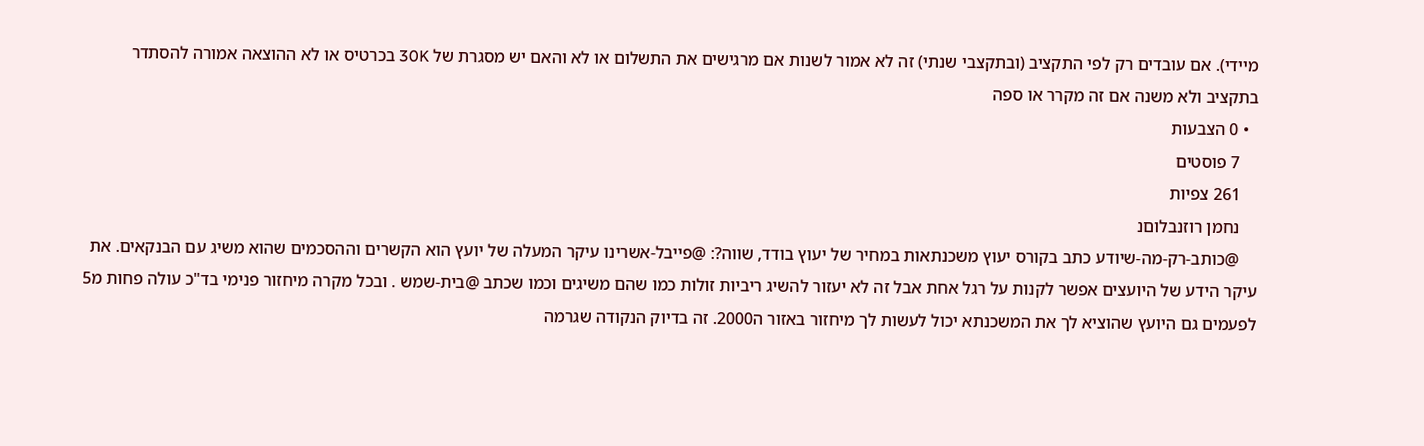מיידי). אם עובדים רק לפי התקציב (ובתקצבי שנתי) זה לא אמור לשנות אם מרגישים את התשלום או לא והאם יש מסגרת של 30K בכרטיס או לא ההוצאה אמורה להסתדר בתקציב ולא משנה אם זה מקרר או ספה
  • 0 הצבעות
    7 פוסטים
    261 צפיות
    נחמן רוזנבלוםנ
    @כותב-רק-מה-שיודע כתב בקורס יעוץ משכנתאות במחיר של יעוץ בודד, שווה?: @פייבל-אשרינו עיקר המעלה של יועץ הוא הקשרים וההסכמים שהוא משיג עם הבנקאים. את עיקר הידע של היועצים אפשר לקנות על רגל אחת אבל זה לא יעזור להשיג ריביות זולות כמו שהם משיגים וכמו שכתב @בית-שמש . ובכל מקרה מיחזור פנימי בד"כ עולה פחות מ5 לפעמים גם היועץ שהוציא לך את המשכנתא יכול לעשות לך מיחזור באזור ה2000. זה בדיוק הנקודה שגרמה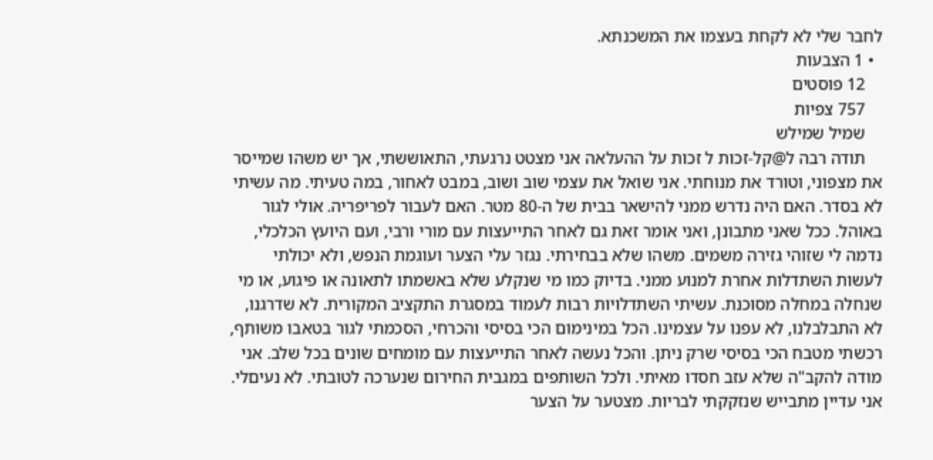לחבר שלי לא לקחת בעצמו את המשכנתא.
  • 1 הצבעות
    12 פוסטים
    757 צפיות
    שמיל שמילש
    תודה רבה ל@קל-זכות ל זכות על ההעלאה אני מצטט נרגעתי, התאוששתי, אך יש משהו שמייסר את מצפוני, וטורד את מנוחתי. אני שואל את עצמי שוב ושוב, במבט לאחור, במה טעיתי. מה עשיתי לא בסדר. האם היה נדרש ממני להישאר בבית של ה-80 מטר. האם לעבור לפריפריה. אולי לגור באוהל. ככל שאני מתבונן, ואני אומר זאת גם לאחר התייעצות עם מורי ורבי, ועם היועץ הכלכלי, נדמה לי שזוהי גזירה משמים. משהו שלא בבחירתי. נגזר עלי הצער ועוגמת הנפש, ולא יכולתי לעשות השתדלות אחרת למנוע ממני. בדיוק כמו מי שנקלע שלא באשמתו לתאונה או פיגוע, או מי שנחלה במחלה מסוכנת. עשיתי השתדלויות רבות לעמוד במסגרת התקציב המקורית. לא שדרגנו, לא התבלבלנו, לא עפנו על עצמינו. הכל במינימום הכי בסיסי והכרחי, הסכמתי לגור בטאבו משותף, רכשתי מטבח הכי בסיסי שרק ניתן. והכל נעשה לאחר התייעצות עם מומחים שונים בכל שלב. אני מודה להקב"ה שלא עזב חסדו מאיתי. ולכל השותפים במגבית החירום שנערכה לטובתי. לא נעיםלי. אני עדיין מתבייש שנזקקתי לבריות. מצטער על הצער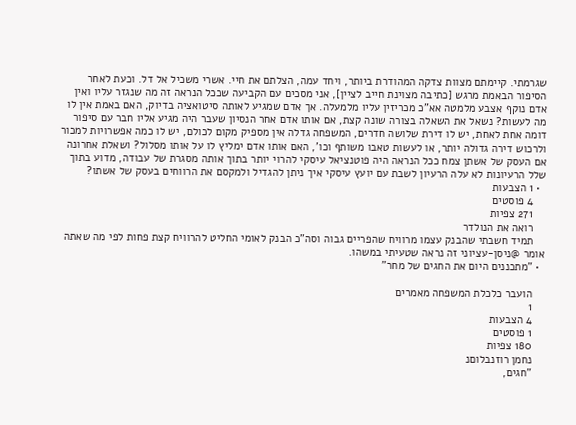שגרמתי. קיימתם מצוות צדקה המהודרת ביותר, ויחד עמה, הצלתם את חיי. אשרי משכיל אל דל. וכעת לאחר הסיפור הבאמת מרגש [כתיבה מצוינת חייב לציין], אני מסכים עם הקביעה שככל הנראה זה מה שנגזר עליו ואין אדם נוקף אצבע מלמטה אא"כ מכריזין עליו מלמעלה. אך אדם שמגיע לאותה סיטואציה בדיוק, האם באמת אין לו מה לעשות? נשאל את השאלה בצורה שונה קצת, אם אותו אדם אחר הנסיון שעבר היה מגיע אליו חבר עם סיפור דומה אחת לאחת, יש לו דירת שלושה חדרים, המשפחה גדלה אין מספיק מקום לכולם, יש לו כמה אפשרויות למכור ולרכוש דירה גדולה יותר, או לעשות טאבו משותף וכו', האם אותו אדם ימליץ לו על אותו מסלול? ושאלת אחרונה אם העסק של אשתן צמח ככל הנראה היה פוטנציאל עיסקי להרוי יותר בתוך אותה מסגרת של עבודה, מדוע בתוך שלל הרעיונות לא עלה הרעיון לשבת עם יועץ עיסקי איך ניתן להגדיל ולמקסם את הרווחים בעסק של אשתו?
  • 1 הצבעות
    4 פוסטים
    271 צפיות
    רואה את הנולדר
    תמיד חשבתי שהבנק עצמו מרוויח שהפריים גבוה וסה"כ הבנק לאומי החליט להרוויח קצת פחות לפי מה שאתה אומר @ניסן-עציוני זה נראה שטעיתי במשהו.
  • "מתכננים היום את החגים של מחר"

    הועבר כלכלת המשפחה מאמרים
    1
    4 הצבעות
    1 פוסטים
    180 צפיות
    נחמן רוזנבלוםנ
    "חגים,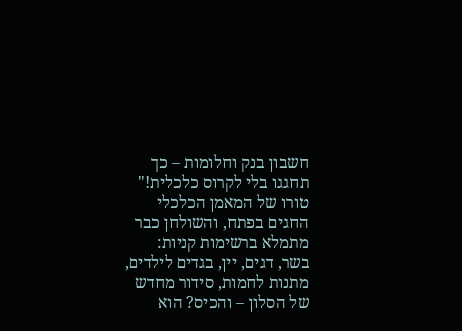חשבון בנק וחלומות – כך תחגגו בלי לקרוס כלכלית!" טורו של המאמן הכלכלי החגים בפתח, והשולחן כבר מתמלא ברשימות קניות: בשר, דגים, יין, בגדים לילדים, מתנות לחמות, סידור מחדש של הסלון – והכיס? הוא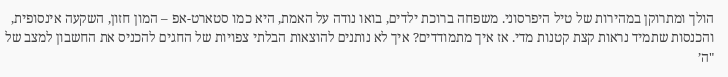הולך ומתרוקן במהירות של טיל היפרסוני. משפחה ברוכת ילדים, בואו נודה על האמת, היא כמו סטארט-אפ – המון חזון, השקעה אינסופית, והכנסות שתמיד נראות קצת קטנות מדי. אז איך מתמודדים? איך לא נותנים להוצאות הבלתי צפויות של החגים להכניס את החשבון למצב של "ה’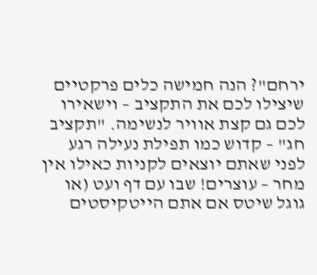ירחם"? הנה חמישה כלים פרקטיים שיצילו לכם את התקציב – וישאירו לכם גם קצת אוויר לנשימה. "תקציב חג" – קדוש כמו תפילת נעילה רגע לפני שאתם יוצאים לקניות כאילו אין מחר – עוצרים! שבו עם דף ועט (או גוגל שיטס אם אתם הייטקיסטים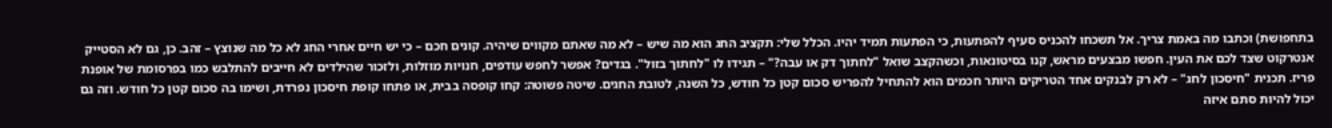בתחפושת) וכתבו מה באמת צריך. אל תשכחו להכניס סעיף להפתעות, כי הפתעות תמיד יהיו. הכלל שלי: תקציב החג הוא מה שיש – לא מה שאתם מקווים שיהיה. קונים חכם – כי יש חיים אחרי החג לא כל מה שנוצץ – זהב. כן, גם לא הסטייק אנטרקוט שצד לכם את העין. חפשו מבצעים מראש, קנו בסיטונאות, וכשהקצב שואל "לחתוך דק או עבה?" – תגידו לו "לחתוך בזול". בגדים? אפשר לחפש עודפים, חנויות מוזלות, ולזכור שהילדים לא חייבים להתלבש כמו בפרסומת של אופנת פריז. תכנית "חיסכון לחג" – לא רק לבנקים אחד הטריקים היותר חכמים הוא להתחיל להפריש סכום קטן כל חודש, כל השנה, לטובת החגים. שיטה פשוטה: קחו קופסה בבית, או פתחו קופת חיסכון נפרדת, ושימו בה סכום קטן כל חודש. וזה גם יכול להיות סתם איזה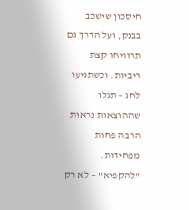חיסכון שישכב בבנק, ועל הדרך גם תרוויחו קצת ריביות. וכשתגיעו לחג – תגלו שההוצאות נראות הרבה פחות מפחידות. "להקפיא" – לא רק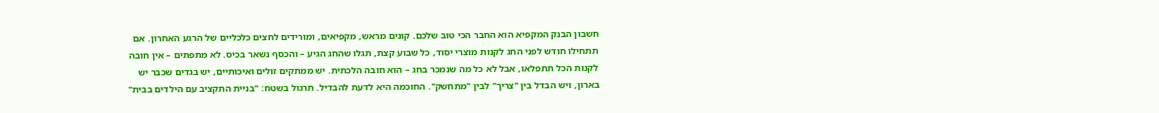חשבון הבנק המקפיא הוא החבר הכי טוב שלכם. קונים מראש, מקפיאים, ומורידים לחצים כלכליים של הרגע האחרון. אם תתחילו חודש לפני החג לקנות מוצרי יסוד, כל שבוע קצת, תגלו שהחג הגיע – והכסף נשאר בכיס. לא מתפתים – אין חובה לקנות הכל תתפלאו, אבל לא כל מה שנמכר בחג – הוא חובה הלכתית. יש ממתקים זולים ואיכותיים, יש בגדים שכבר יש בארון, ויש הבדל בין "צריך" לבין "מתחשק". החוכמה היא לדעת להבדיל. תרגול בשטח: "בניית התקציב עם הילדים בבית"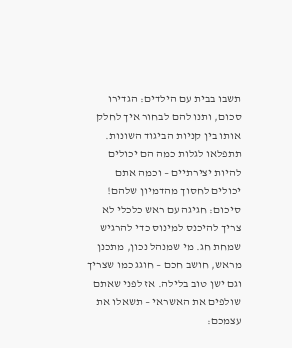תשבו בבית עם הילדים: הגדירו סכום, ותנו להם לבחור איך לחלק אותו בין קניות הביגוד השונות. תתפלאו לגלות כמה הם יכולים להיות יצירתיים – וכמה אתם יכולים לחסוך מהדמיון שלהם! סיכום: חגיגה עם ראש כלכלי לא צריך להיכנס למינוס כדי להרגיש שמחת חג. מי שמנהל נכון, מתכנן מראש, חושב חכם – חוגג כמו שצריך וגם ישן טוב בלילה. אז לפני שאתם שולפים את האשראי – תשאלו את עצמכם: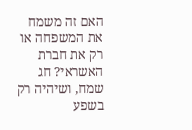האם זה משמח את המשפחה או רק את חברת האשראי? חג שמח, ושיהיה רק בשפע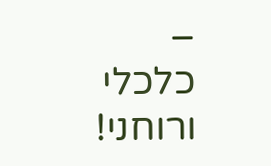– כלכלי ורוחני!